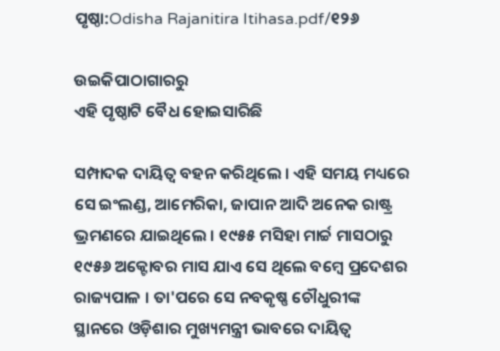ପୃଷ୍ଠା:Odisha Rajanitira Itihasa.pdf/୧୨୬

ଉଇକିପାଠାଗାର‌ରୁ
ଏହି ପୃଷ୍ଠାଟି ବୈଧ ହୋଇସାରିଛି

ସମ୍ପାଦକ ଦାୟିତ୍ୱ ବହନ କରିଥିଲେ । ଏହି ସମୟ ମଧ୍ୟରେ ସେ ଇଂଲଣ୍ଡ, ଆମେରିକା, ଜାପାନ ଆଦି ଅନେକ ରାଷ୍ଟ୍ର ଭ୍ରମଣରେ ଯାଇଥିଲେ । ୧୯୫୫ ମସିହା ମାର୍ଚ୍ଚ ମାସଠାରୁ ୧୯୫୬ ଅକ୍ଟୋବର ମାସ ଯାଏ ସେ ଥିଲେ ବମ୍ବେ ପ୍ରଦେଶର ରାଜ୍ୟପାଳ । ତା'ପରେ ସେ ନବକୃଷ୍ଣ ଚୌଧୁରୀଙ୍କ ସ୍ଥାନରେ ଓଡ଼ିଶାର ମୁଖ୍ୟମନ୍ତ୍ରୀ ଭାବରେ ଦାୟିତ୍ୱ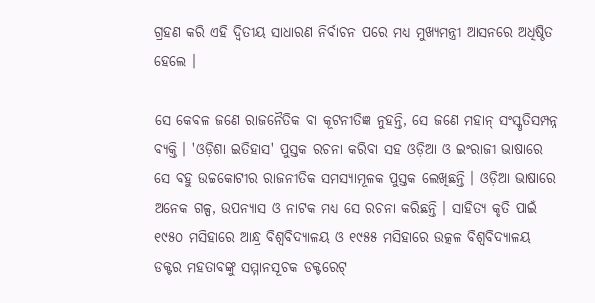ଗ୍ରହଣ କରି ଏହି ଦ୍ୱିତୀୟ ସାଧାରଣ ନିର୍ବାଚନ ପରେ ମଧ୍ୟ ମୁଖ୍ୟମନ୍ତ୍ରୀ ଆସନରେ ଅଧିଷ୍ଠିତ ହେଲେ ।

ସେ କେବଳ ଜଣେ ରାଜନୈତିକ ବା କୂଟନୀତିଜ୍ଞ ନୁହନ୍ତି, ସେ ଜଣେ ମହାନ୍‍ ସଂସ୍କୃତିସମ୍ପନ୍ନ ବ୍ୟକ୍ତି । 'ଓଡ଼ିଶା ଇତିହାସ' ପୁସ୍ତକ ରଚନା କରିବା ସହ ଓଡ଼ିଆ ଓ ଇଂରାଜୀ ଭାଷାରେ ସେ ବହୁ ଉଚ୍ଚକୋଟୀର ରାଜନୀତିକ ସମସ୍ୟାମୂଳକ ପୁସ୍ତକ ଲେଖିଛନ୍ତି । ଓଡ଼ିଆ ଭାଷାରେ ଅନେକ ଗଳ୍ପ, ଉପନ୍ୟାସ ଓ ନାଟକ ମଧ୍ୟ ସେ ରଚନା କରିଛନ୍ତି । ସାହିତ୍ୟ କୃତି ପାଇଁ ୧୯୫୦ ମସିହାରେ ଆନ୍ଧ୍ର ବିଶ୍ୱବିଦ୍ୟାଳୟ ଓ ୧୯୫୫ ମସିହାରେ ଉତ୍କଳ ବିଶ୍ୱବିଦ୍ୟାଳୟ ଡକ୍ଟର ମହତାବଙ୍କୁ ସମ୍ମାନସୂଚକ ଡକ୍ଟରେଟ୍‍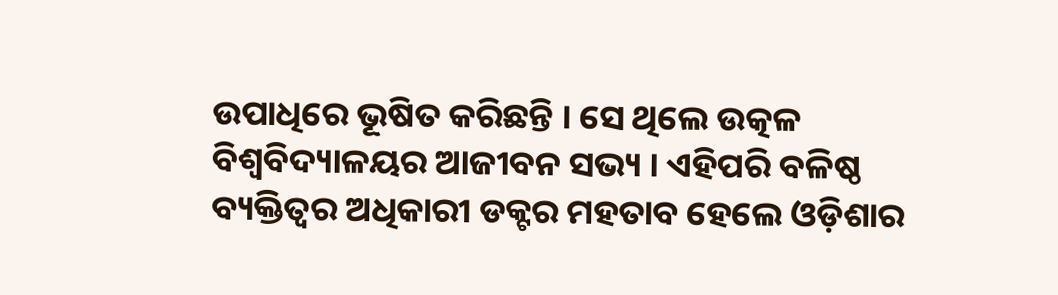ଉପାଧିରେ ଭୂଷିତ କରିଛନ୍ତି । ସେ ଥିଲେ ଉତ୍କଳ ବିଶ୍ୱବିଦ୍ୟାଳୟର ଆଜୀବନ ସଭ୍ୟ । ଏହିପରି ବଳିଷ୍ଠ ବ୍ୟକ୍ତିତ୍ୱର ଅଧିକାରୀ ଡକ୍ଟର ମହତାବ ହେଲେ ଓଡ଼ିଶାର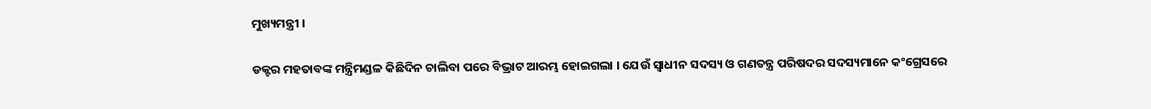ମୁଖ୍ୟମନ୍ତ୍ରୀ ।

ଡକ୍ଟର ମହତାବଙ୍କ ମନ୍ତ୍ରିମଣ୍ଡଳ କିଛିଦିନ ଚାଲିବା ପରେ ବିଭ୍ରାଟ ଆରମ୍ଭ ହୋଇଗଲା । ଯେଉଁ ସ୍ୱାଧୀନ ସଦସ୍ୟ ଓ ଗଣତନ୍ତ୍ର ପରିଷଦର ସଦସ୍ୟମାନେ କଂଗ୍ରେସରେ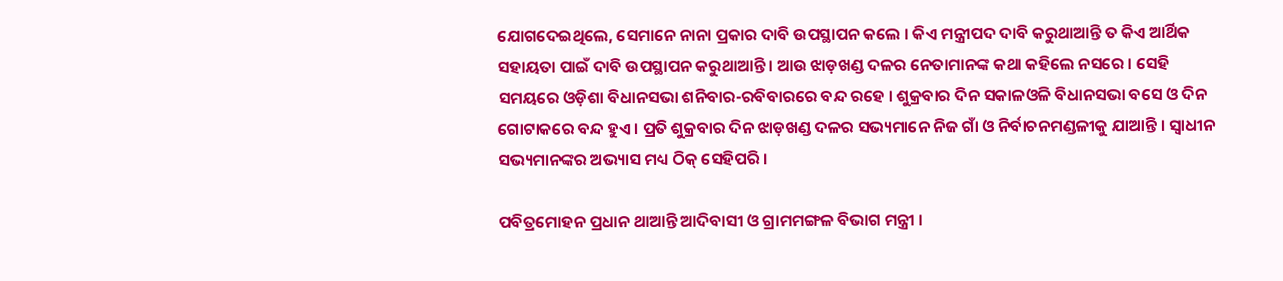ଯୋଗଦେଇଥିଲେ, ସେମାନେ ନାନା ପ୍ରକାର ଦାବି ଉପସ୍ଥାପନ କଲେ । କିଏ ମନ୍ତ୍ରୀପଦ ଦାବି କରୁଥାଆନ୍ତି ତ କିଏ ଆର୍ଥିକ ସହାୟତା ପାଇଁ ଦାବି ଉପସ୍ଥାପନ କରୁଥାଆନ୍ତି । ଆଉ ଝାଡ଼ଖଣ୍ଡ ଦଳର ନେତାମାନଙ୍କ କଥା କହିଲେ ନସରେ । ସେହି ସମୟରେ ଓଡ଼ିଶା ବିଧାନସଭା ଶନିବାର-ରବିବାରରେ ବନ୍ଦ ରହେ । ଶୁକ୍ରବାର ଦିନ ସକାଳଓଳି ବିଧାନସଭା ବସେ ଓ ଦିନ ଗୋଟାକରେ ବନ୍ଦ ହୁଏ । ପ୍ରତି ଶୁକ୍ରବାର ଦିନ ଝାଡ଼ଖଣ୍ଡ ଦଳର ସଭ୍ୟମାନେ ନିଜ ଗାଁ ଓ ନିର୍ବାଚନମଣ୍ଡଳୀକୁ ଯାଆନ୍ତି । ସ୍ୱାଧୀନ ସଭ୍ୟମାନଙ୍କର ଅଭ୍ୟାସ ମଧ୍ୟ ଠିକ୍‍ ସେହିପରି ।

ପବିତ୍ରମୋହନ ପ୍ରଧାନ ଥାଆନ୍ତି ଆଦିବାସୀ ଓ ଗ୍ରାମମଙ୍ଗଳ ବିଭାଗ ମନ୍ତ୍ରୀ ।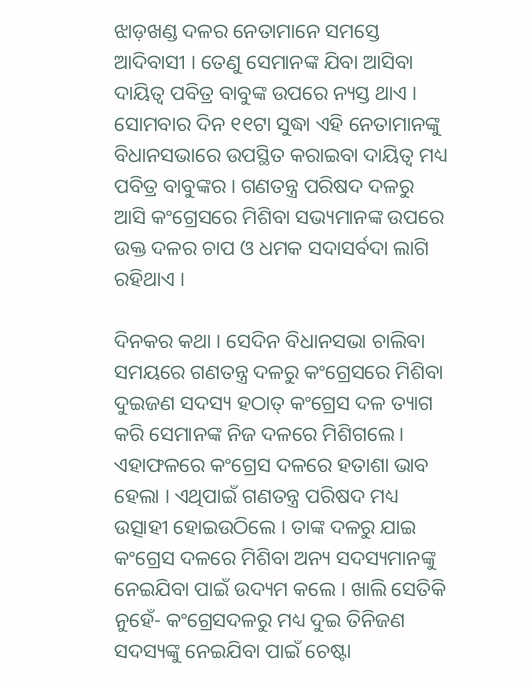ଝାଡ଼ଖଣ୍ଡ ଦଳର ନେତାମାନେ ସମସ୍ତେ ଆଦିବାସୀ । ତେଣୁ ସେମାନଙ୍କ ଯିବା ଆସିବା ଦାୟିତ୍ୱ ପବିତ୍ର ବାବୁଙ୍କ ଉପରେ ନ୍ୟସ୍ତ ଥାଏ । ସୋମବାର ଦିନ ୧୧ଟା ସୁଦ୍ଧା ଏହି ନେତାମାନଙ୍କୁ ବିଧାନସଭାରେ ଉପସ୍ଥିତ କରାଇବା ଦାୟିତ୍ୱ ମଧ୍ୟ ପବିତ୍ର ବାବୁଙ୍କର । ଗଣତନ୍ତ୍ର ପରିଷଦ ଦଳରୁ ଆସି କଂଗ୍ରେସରେ ମିଶିବା ସଭ୍ୟମାନଙ୍କ ଉପରେ ଉକ୍ତ ଦଳର ଚାପ ଓ ଧମକ ସଦାସର୍ବଦା ଲାଗି ରହିଥାଏ ।

ଦିନକର କଥା । ସେଦିନ ବିଧାନସଭା ଚାଲିବା ସମୟରେ ଗଣତନ୍ତ୍ର ଦଳରୁ କଂଗ୍ରେସରେ ମିଶିବା ଦୁଇଜଣ ସଦସ୍ୟ ହଠାତ୍‍ କଂଗ୍ରେସ ଦଳ ତ୍ୟାଗ କରି ସେମାନଙ୍କ ନିଜ ଦଳରେ ମିଶିଗଲେ । ଏହାଫଳରେ କଂଗ୍ରେସ ଦଳରେ ହତାଶା ଭାବ ହେଲା । ଏଥିପାଇଁ ଗଣତନ୍ତ୍ର ପରିଷଦ ମଧ୍ୟ ଉତ୍ସାହୀ ହୋଇଉଠିଲେ । ତାଙ୍କ ଦଳରୁ ଯାଇ କଂଗ୍ରେସ ଦଳରେ ମିଶିବା ଅନ୍ୟ ସଦସ୍ୟମାନଙ୍କୁ ନେଇଯିବା ପାଇଁ ଉଦ୍ୟମ କଲେ । ଖାଲି ସେତିକି ନୁହେଁ- କଂଗ୍ରେସଦଳରୁ ମଧ୍ୟ ଦୁଇ ତିନିଜଣ ସଦସ୍ୟଙ୍କୁ ନେଇଯିବା ପାଇଁ ଚେଷ୍ଟା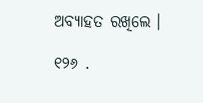ଅବ୍ୟାହତ ରଖିଲେ ।

୧୨୬ .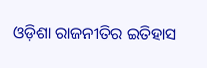ଓଡ଼ିଶା ରାଜନୀତିର ଇତିହାସ